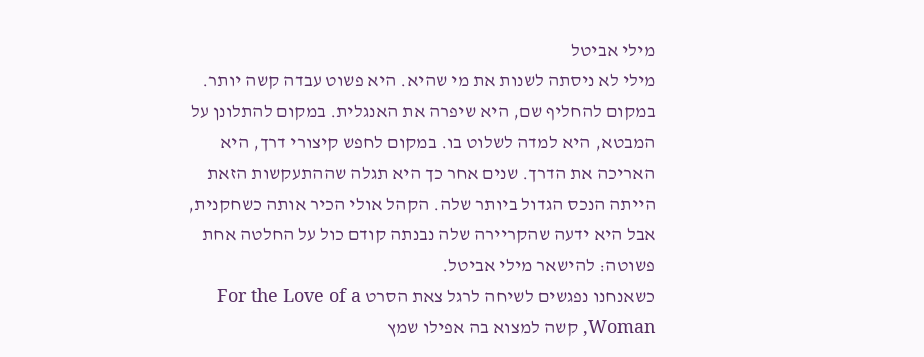מילי אביטל
מילי לא ניסתה לשנות את מי שהיא. היא פשוט עבדה קשה יותר. במקום להחליף שם, היא שיפרה את האנגלית. במקום להתלונן על המבטא, היא למדה לשלוט בו. במקום לחפש קיצורי דרך, היא האריכה את הדרך. שנים אחר כך היא תגלה שההתעקשות הזאת הייתה הנכס הגדול ביותר שלה. הקהל אולי הכיר אותה כשחקנית, אבל היא ידעה שהקריירה שלה נבנתה קודם כול על החלטה אחת פשוטה: להישאר מילי אביטל.
כשאנחנו נפגשים לשיחה לרגל צאת הסרט For the Love of a Woman, קשה למצוא בה אפילו שמץ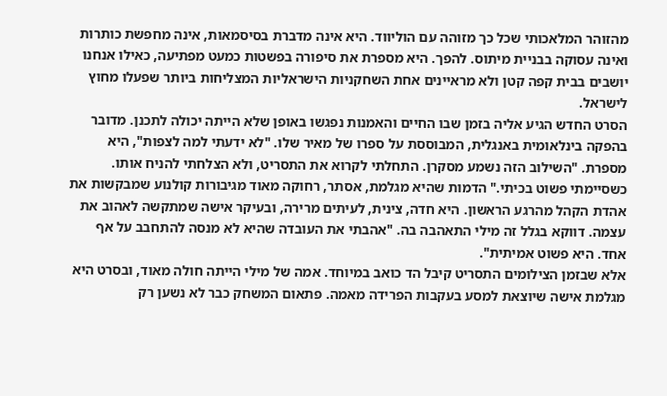מהזוהר המלאכותי שכל כך מזוהה עם הוליווד. היא אינה מדברת בסיסמאות, אינה מחפשת כותרות ואינה עסוקה בבניית מיתוס. להפך. היא מספרת את סיפורה בפשטות כמעט מפתיעה, כאילו אנחנו יושבים בבית קפה קטן ולא מראיינים אחת השחקניות הישראליות המצליחות ביותר שפעלו מחוץ לישראל.
הסרט החדש הגיע אליה בזמן שבו החיים והאמנות נפגשו באופן שלא הייתה יכולה לתכנן. מדובר בהפקה בינלאומית באנגלית, המבוססת על ספרו של מאיר שלו. "לא ידעתי למה לצפות", היא מספרת. "השילוב הזה נשמע מסקרן. התחלתי לקרוא את התסריט, ולא הצלחתי להניח אותו. כשסיימתי פשוט בכיתי." הדמות שהיא מגלמת, אסתר, רחוקה מאוד מגיבורות קולנוע שמבקשות את אהדת הקהל מהרגע הראשון. היא חדה, צינית, לעיתים מרירה, ובעיקר אישה שמתקשה לאהוב את עצמה. דווקא בגלל זה מילי התאהבה בה. "אהבתי את העובדה שהיא לא מנסה להתחבב על אף אחד. היא פשוט אמיתית".
אלא שבזמן הצילומים התסריט קיבל הד כואב במיוחד. אמה של מילי הייתה חולה מאוד, ובסרט היא מגלמת אישה שיוצאת למסע בעקבות הפרידה מאמה. פתאום המשחק כבר לא נשען רק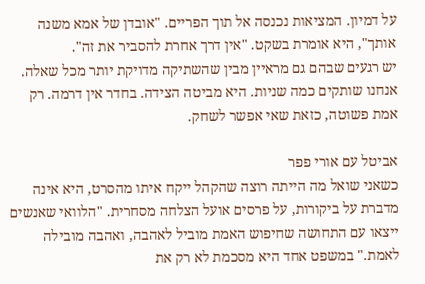על דמיון. המציאות נכנסה אל תוך הפריים. "אובדן של אמא משנה אותך", היא אומרת בשקט. "אין דרך אחרת להסביר את זה".
יש רגעים שבהם גם מראיין מבין שהשתיקה מדויקת יותר מכל שאלה. אנחנו שותקים כמה שניות. היא מביטה הצידה. בחדר אין דרמה. רק אמת פשוטה, כזאת שאי אפשר לשחק.

אביטל עם אורי פפר
כשאני שואל מה הייתה רוצה שהקהל ייקח איתו מהסרט, היא אינה מדברת על ביקורות, על פרסים אועל הצלחה מסחרית. "הלוואי שאנשים ייצאו עם התחושה שחיפוש האמת מוביל לאהבה, ואהבה מובילה לאמת." במשפט אחד היא מסכמת לא רק את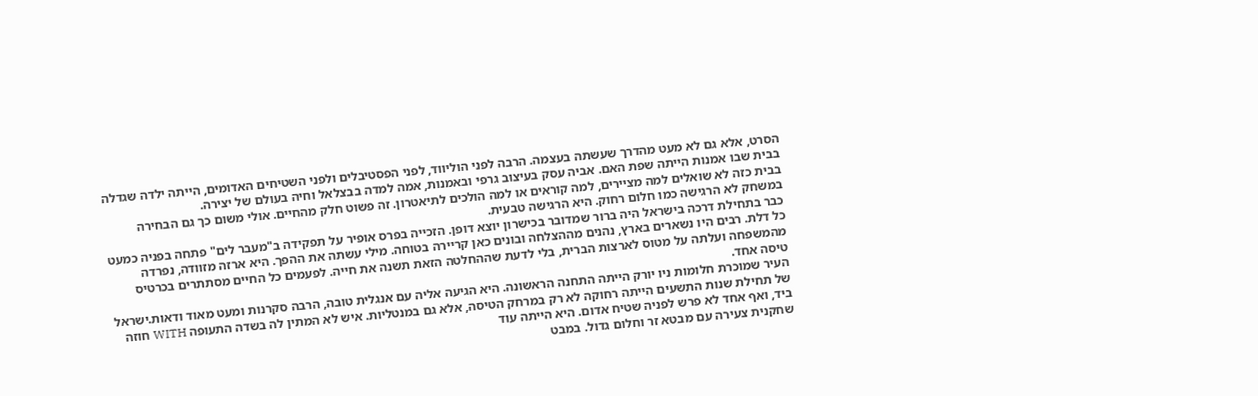הסרט, אלא גם לא מעט מהדרך שעשתה בעצמה. הרבה לפני הוליווד, לפני הפסטיבלים ולפני השטיחים האדומים, הייתה ילדה שגדלה בבית שבו אמנות הייתה שפת האם. אביה עסק בעיצוב גרפי ובאמנות, אמה למדה בבצלאל וחיה בעולם של יצירה.
בבית כזה לא שואלים למה מציירים, למה קוראים או למה הולכים לתיאטרון. זה פשוט חלק מהחיים. אולי משום כך גם הבחירה במשחק לא הרגישה כמו חלום רחוק. היא הרגישה טבעית.
כבר בתחילת דרכה בישראל היה ברור שמדובר בכישרון יוצא דופן. הזכייה בפרס אופיר על תפקידה ב"מעבר לים" פתחה בפניה כמעט כל דלת. רבים היו נשארים בארץ, נהנים מההצלחה ובונים כאן קריירה בטוחה. מילי עשתה את ההפך. היא ארזה מזוודה, נפרדה מהמשפחה ועלתה על מטוס לארצות הברית, בלי לדעת שההחלטה הזאת תשנה את חייה. לפעמים כל החיים מסתתרים בכרטיס טיסה אחד.
העיר שמוכרת חלומות ניו יורק הייתה התחנה הראשונה. היא הגיעה אליה עם אנגלית טובה, הרבה סקרנות ומעט מאוד ודאות.ישראל של תחילת שנות התשעים הייתה רחוקה לא רק במרחק הטיסה, אלא גם במנטליות. איש לא המתין לה בשדה התעופה WITH חוזה ביד, ואף אחד לא פרש לפניה שטיח אדום. היא הייתה עוד
שחקנית צעירה עם מבטא זר וחלום גדול. במבט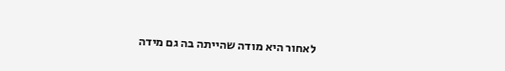לאחור היא מודה שהייתה בה גם מידה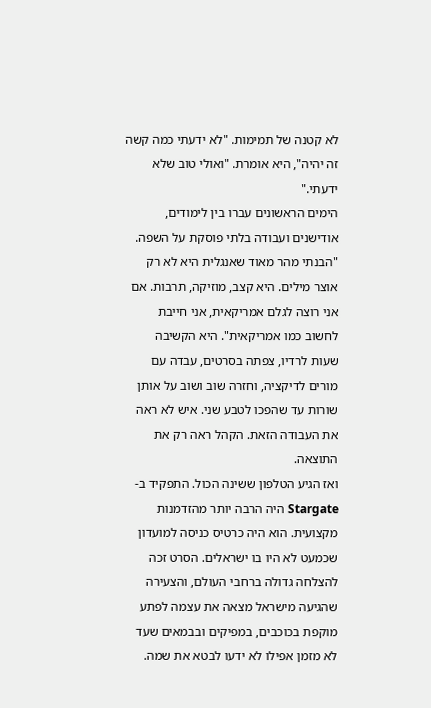לא קטנה של תמימות. "לא ידעתי כמה קשה זה יהיה", היא אומרת. "ואולי טוב שלא ידעתי."
הימים הראשונים עברו בין לימודים, אודישנים ועבודה בלתי פוסקת על השפה. "הבנתי מהר מאוד שאנגלית היא לא רק אוצר מילים. היא קצב, מוזיקה, תרבות. אם אני רוצה לגלם אמריקאית, אני חייבת לחשוב כמו אמריקאית". היא הקשיבה שעות לרדיו, צפתה בסרטים, עבדה עם מורים לדיקציה, וחזרה שוב ושוב על אותן שורות עד שהפכו לטבע שני. איש לא ראה את העבודה הזאת. הקהל ראה רק את התוצאה.
ואז הגיע הטלפון ששינה הכול. התפקיד ב-Stargate היה הרבה יותר מהזדמנות מקצועית. הוא היה כרטיס כניסה למועדון שכמעט לא היו בו ישראלים. הסרט זכה להצלחה גדולה ברחבי העולם, והצעירה שהגיעה מישראל מצאה את עצמה לפתע מוקפת בכוכבים, במפיקים ובבמאים שעד לא מזמן אפילו לא ידעו לבטא את שמה.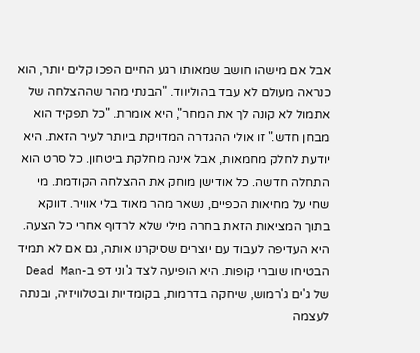אבל אם מישהו חושב שמאותו רגע החיים הפכו קלים יותר, הוא כנראה מעולם לא עבד בהוליווד. "הבנתי מהר שההצלחה של אתמול לא קונה לך את המחר", היא אומרת. "כל תפקיד הוא מבחן חדש." זו אולי ההגדרה המדויקת ביותר לעיר הזאת. היא יודעת לחלק מחמאות, אבל אינה מחלקת ביטחון. כל סרט הוא התחלה חדשה. כל אודישן מוחק את ההצלחה הקודמת. מי שחי על מחיאות הכפיים, נשאר מהר מאוד בלי אוויר. דווקא בתוך המציאות הזאת בחרה מילי שלא לרדוף אחרי כל הצעה. היא העדיפה לעבוד עם יוצרים שסיקרנו אותה, גם אם לא תמיד הבטיחו שוברי קופות. היא הופיעה לצד ג'וני דפ ב-Dead Man של ג'ים ג'רמוש, שיחקה בדרמות, בקומדיות ובטלוויזיה, ובנתה לעצמה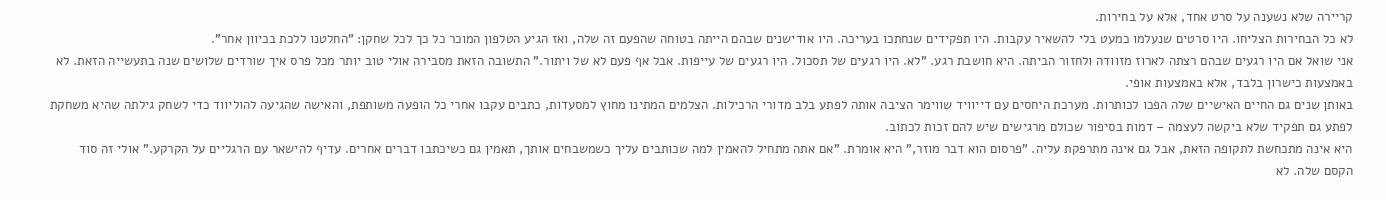קריירה שלא נשענה על סרט אחד, אלא על בחירות.
לא כל הבחירות הצליחו. היו סרטים שנעלמו כמעט בלי להשאיר עקבות. היו תפקידים שנחתכו בעריכה. היו אודישנים שבהם הייתה בטוחה שהפעם זה שלה, ואז הגיע הטלפון המוכר כל כך לכל שחקן: "החלטנו ללכת בכיוון אחר".
אני שואל אם היו רגעים שבהם רצתה לארוז מזוודה ולחזור הביתה. היא חושבת רגע. "לא. היו רגעים של תסכול. היו רגעים של עייפות. אבל אף פעם לא של ויתור." התשובה הזאת מסבירה אולי טוב יותר מכל פרס איך שורדים שלושים שנה בתעשייה הזאת. לא באמצעות כישרון בלבד, אלא באמצעות אופי.
באותן שנים גם החיים האישיים שלה הפכו לכותרות. מערכת היחסים עם דייוויד שווימר הציבה אותה לפתע בלב מדורי הרכילות. הצלמים המתינו מחוץ למסעדות, כתבים עקבו אחרי כל הופעה משותפת, והאישה שהגיעה להוליווד כדי לשחק גילתה שהיא משחקת לפתע גם תפקיד שלא ביקשה לעצמה – דמות בסיפור שכולם מרגישים שיש להם זכות לכתוב.
היא אינה מתכחשת לתקופה הזאת, אבל גם אינה מתרפקת עליה. "פרסום הוא דבר מוזר," היא אומרת. "אם אתה מתחיל להאמין למה שכותבים עליך כשמשבחים אותך, תאמין גם כשיכתבו דברים אחרים. עדיף להישאר עם הרגליים על הקרקע." אולי זה סוד הקסם שלה. לא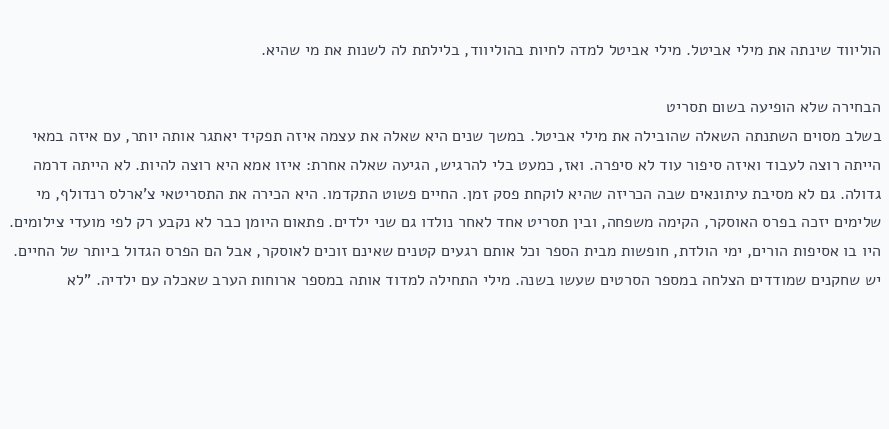הוליווד שינתה את מילי אביטל. מילי אביטל למדה לחיות בהוליווד, בלילתת לה לשנות את מי שהיא.

הבחירה שלא הופיעה בשום תסריט
בשלב מסוים השתנתה השאלה שהובילה את מילי אביטל. במשך שנים היא שאלה את עצמה איזה תפקיד יאתגר אותה יותר, עם איזה במאי הייתה רוצה לעבוד ואיזה סיפור עוד לא סיפרה. ואז, כמעט בלי להרגיש, הגיעה שאלה אחרת: איזו אמא היא רוצה להיות. לא הייתה דרמה גדולה. גם לא מסיבת עיתונאים שבה הכריזה שהיא לוקחת פסק זמן. החיים פשוט התקדמו. היא הכירה את התסריטאי צ'ארלס רנדולף, מי שלימים יזכה בפרס האוסקר, הקימה משפחה, ובין תסריט אחד לאחר נולדו גם שני ילדים. פתאום היומן כבר לא נקבע רק לפי מועדי צילומים. היו בו אסיפות הורים, ימי הולדת, חופשות מבית הספר וכל אותם רגעים קטנים שאינם זוכים לאוסקר, אבל הם הפרס הגדול ביותר של החיים.
יש שחקנים שמודדים הצלחה במספר הסרטים שעשו בשנה. מילי התחילה למדוד אותה במספר ארוחות הערב שאכלה עם ילדיה. "לא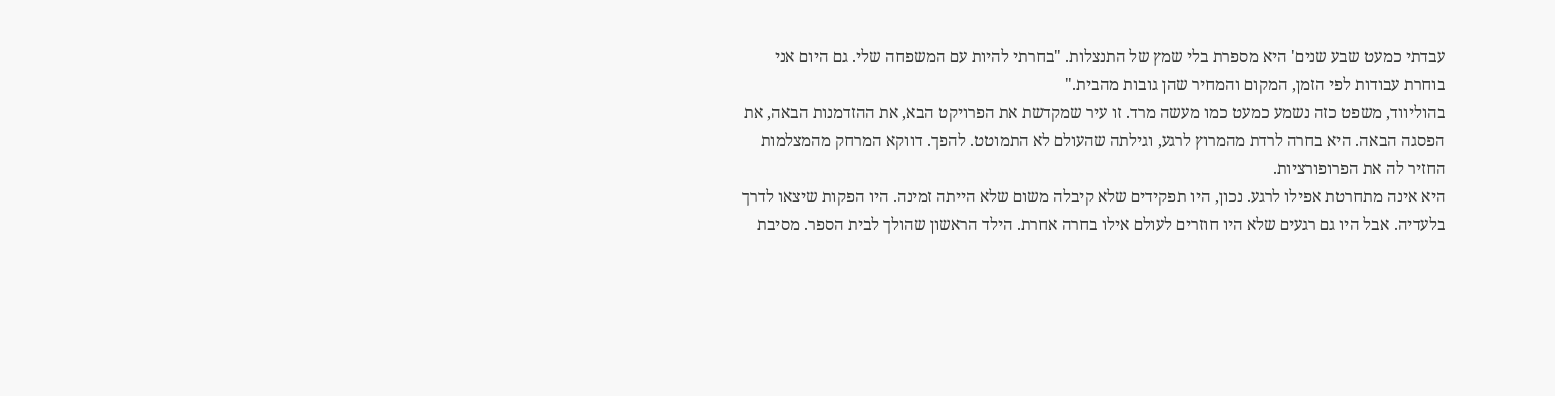עבדתי כמעט שבע שנים' היא מספרת בלי שמץ של התנצלות. "בחרתי להיות עם המשפחה שלי. גם היום אני בוחרת עבודות לפי הזמן, המקום והמחיר שהן גובות מהבית."
בהוליווד, משפט כזה נשמע כמעט כמו מעשה מרד. זו עיר שמקדשת את הפרויקט הבא, את ההזדמנות הבאה, את הפסגה הבאה. היא בחרה לרדת מהמרוץ לרגע, וגילתה שהעולם לא התמוטט. להפך. דווקא המרחק מהמצלמות החזיר לה את הפרופורציות.
היא אינה מתחרטת אפילו לרגע. נכון, היו תפקידים שלא קיבלה משום שלא הייתה זמינה. היו הפקות שיצאו לדרך בלעדיה. אבל היו גם רגעים שלא היו חוזרים לעולם אילו בחרה אחרת. הילד הראשון שהולך לבית הספר. מסיבת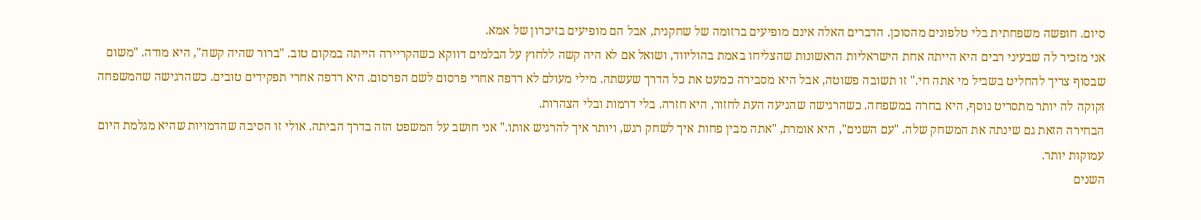סיום. חופשה משפחתית בלי טלפונים מהסוכן. הדברים האלה אינם מופיעים ברזומה של שחקנית, אבל הם מופיעים בזיכרון של אמא.
אני מזכיר לה שבעיני רבים היא הייתה אחת הישראליות הראשונות שהצליחו באמת בהוליווד, ושואל אם לא היה קשה ללחוץ על הבלמים דווקא כשהקריירה הייתה במקום טוב. "ברור שהיה קשה", היא מודה. "משום שבסוף צריך להחליט בשביל מי אתה חי." זו תשובה פשוטה, אבל היא מסבירה כמעט את כל הדרך שעשתה. מילי מעולם לא רדפה אחרי פרסום לשם הפרסום. היא רדפה אחרי תפקידים טובים. כשהרגישה שהמשפחה זקוקה לה יותר מתסריט נוסף, היא בחרה במשפחה. כשהרגישה שהגיעה העת לחזור, היא חזרה. בלי דרמות ובלי הצהרות.
הבחירה הזאת גם שינתה את המשחק שלה. "עם השנים", היא אומרת, "אתה מבין פחות איך לשחק רגש, ויותר איך להרגיש אותו." אני חושב על המשפט הזה בדרך הביתה. אולי זו הסיבה שהדמויות שהיא מגלמת היום עמוקות יותר.
השנים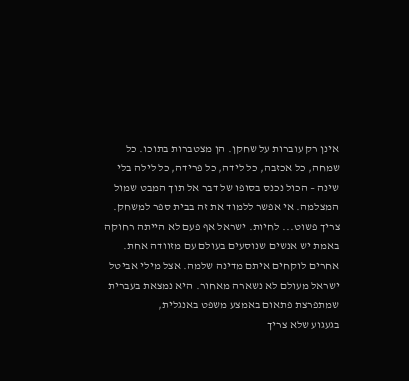אינן רק עוברות על שחקן. הן מצטברות בתוכו. כל שמחה, כל אכזבה, כל לידה, כל פרידה, כל לילה בלי שינה – הכול נכנס בסופו של דבר אל תוך המבט שמול המצלמה. אי אפשר ללמוד את זה בבית ספר למשחק. צריך פשוט... לחיות. ישראל אף פעם לא הייתה רחוקה באמת יש אנשים שנוסעים בעולם עם מזוודה אחת. אחרים לוקחים איתם מדינה שלמה. אצל מילי אביטל ישראל מעולם לא נשארה מאחור. היא נמצאת בעברית שמתפרצת פתאום באמצע משפט באנגלית,
בגעגוע שלא צריך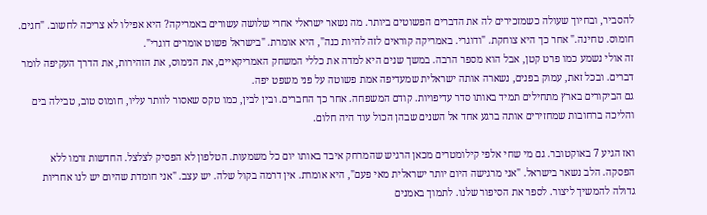להסביר, ובחיוך שעולה כשמזכירים לה את הדברים הפשוטים ביותר. מה נשאר ישראלי אחרי שלושה עשורים באמריקה? היא אפילו לא צריכה לחשוב. "חגים. חומוס. טחינה." אחר כך היא צוחקת. "ודוגרי. באמריקה קוראים לזה להיות כנה", היא אומרת. "בישראל פשוט אומרים דוגרי".
זה אולי נשמע כמו פרט קטן, אבל הוא מספר הרבה. במשך שנים היא למדה את כללי המשחק האמריקאיים, את הנימוס, את הזהירות, את הדרך העקיפה לומר דברים. ובכל זאת, עמוק בפנים, נשארה אותה ישראלית שמעדיפה אמת פשוטה על פני משפט יפה.
גם הביקורים בארץ מתחילים תמיד באותו סדר עדיפויות. קודם המשפחה. אחר כך החברים. ובין לבין, כמו טקס שאסור לוותר עליו, חומוס טוב, טבילה בים והליכה ברחובות שמחזירים אותה ברגע אחד אל השנים שבהן הכול עוד היה חלום.

ואז הגיע 7 באוקטובר. גם מי שחי אלפי קילומטרים מכאן הרגיש שהמרחק איבד באותו יום כל משמעות. הטלפון לא הפסיק לצלצל. החדשות זרמו ללא הפסקה. הלב נשאר בישראל. "אני מרגישה היום יותר ישראלית מאי פעם", היא אומרת. אין דרמה בקול שלה. יש עצב. "אני חומדת שהיום יש לנו אחריות גדולה להמשיך ליצור. לספר את הסיפור שלנו. לתמוך באמנים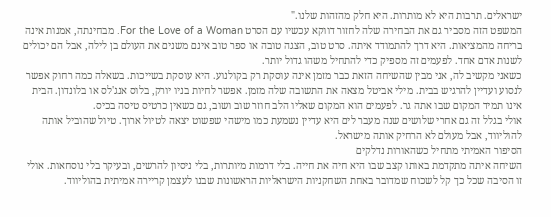ישראלים. תרבות היא לא מותרות. היא חלק מהזהות שלנו."
המשפט הזה מסביר גם את הבחירה שלה לחזור דווקא עכשיו עם הסרט For the Love of a Woman. מבחינתה, אמנות אינה בריחה מהמציאות. היא דרך להתמודד איתה. סרט טוב, הצגה טובה או ספר טוב אינם משנים את העולם בן לילה, אבל הם יכולים לשנות אדם אחד. לפעמים זה מספיק כדי להתחיל משהו גדול יותר.
כשאני מקשיב לה, אני מבין שהשיחה הזאת כבר מזמן אינה עוסקת רק בקולנוע. היא עוסקת בשייכות. בשאלה כמה רחוק אפשר לנסוע ועדיין להרגיש בבית. מילי אביטל מצאה את התשובה שלה מזמן. אפשר לחיות בניו יורק, בלוס אנג'לס או בלונדון. הבית אינו תמיד המקום שבו אתה גר. לפעמים הוא המקום שאליו הלב חוזר שוב ושוב, גם כשאין כרטיס טיסה בכיס.
אולי בגלל זה גם אחרי שלושים שנה מעבר לים היא עדיין נשמעת כמו מישהי שפשוט יצאה לטיול ארוך. טיול שהוביל אותה להוליווד, אבל מעולם לא הרחיק אותה מישראל.
הסיפור האמיתי מתחיל כשהאורות נדלקים
השיחה איתה מתקדמת באותו קצב שבו היא חיה את חייה. בלי דרמות מיותרות, בלי ניסיון להרשים, ובעיקר בלי נוסחאות. אולי זו הסיבה שכל כך קל לשכוח שמדובר באחת השחקניות הישראליות הראשונות שבנו לעצמן קריירה אמיתית בהוליווד.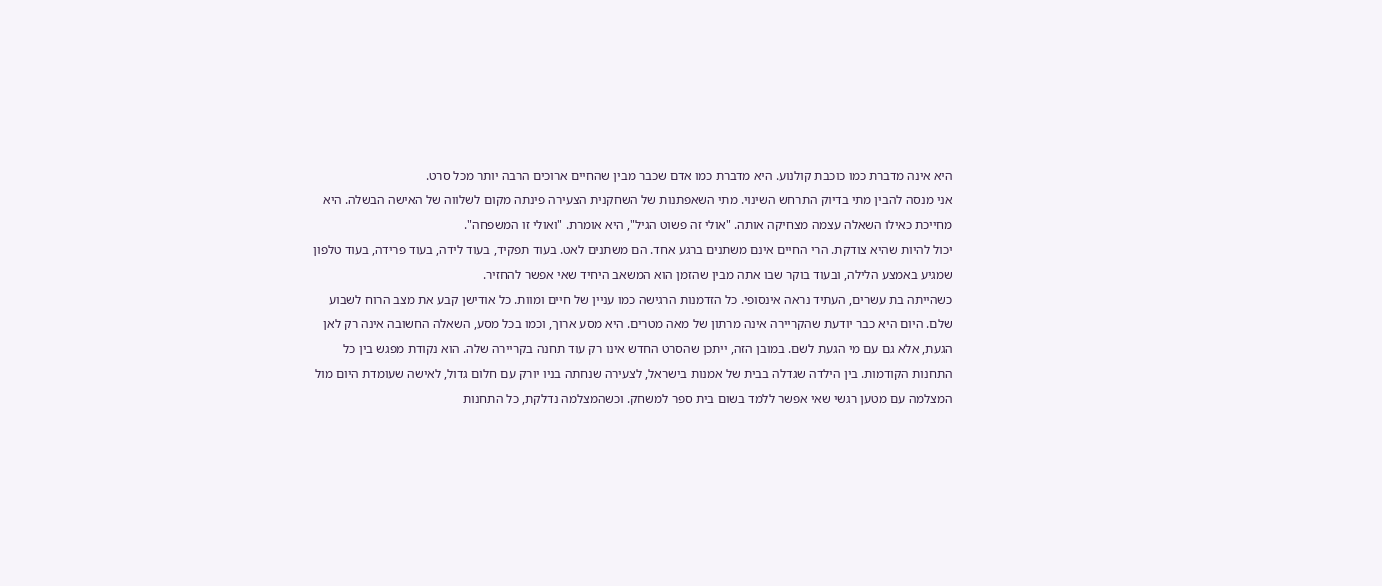היא אינה מדברת כמו כוכבת קולנוע. היא מדברת כמו אדם שכבר מבין שהחיים ארוכים הרבה יותר מכל סרט.
אני מנסה להבין מתי בדיוק התרחש השינוי. מתי השאפתנות של השחקנית הצעירה פינתה מקום לשלווה של האישה הבשלה. היא מחייכת כאילו השאלה עצמה מצחיקה אותה. "אולי זה פשוט הגיל", היא אומרת. "ואולי זו המשפחה".
יכול להיות שהיא צודקת. הרי החיים אינם משתנים ברגע אחד. הם משתנים לאט. בעוד תפקיד, בעוד לידה, בעוד פרידה, בעוד טלפון שמגיע באמצע הלילה, ובעוד בוקר שבו אתה מבין שהזמן הוא המשאב היחיד שאי אפשר להחזיר.
כשהייתה בת עשרים, העתיד נראה אינסופי. כל הזדמנות הרגישה כמו עניין של חיים ומוות. כל אודישן קבע את מצב הרוח לשבוע שלם. היום היא כבר יודעת שהקריירה אינה מרתון של מאה מטרים. היא מסע ארוך, וכמו בכל מסע, השאלה החשובה אינה רק לאן הגעת, אלא גם עם מי הגעת לשם. במובן הזה, ייתכן שהסרט החדש אינו רק עוד תחנה בקריירה שלה. הוא נקודת מפגש בין כל התחנות הקודמות. בין הילדה שגדלה בבית של אמנות בישראל, לצעירה שנחתה בניו יורק עם חלום גדול, לאישה שעומדת היום מול המצלמה עם מטען רגשי שאי אפשר ללמד בשום בית ספר למשחק. וכשהמצלמה נדלקת, כל התחנות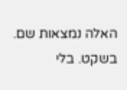האלה נמצאות שם. בשקט. בלי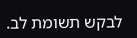לבקש תשומת לב.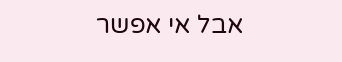אבל אי אפשר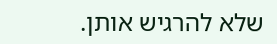שלא להרגיש אותן.